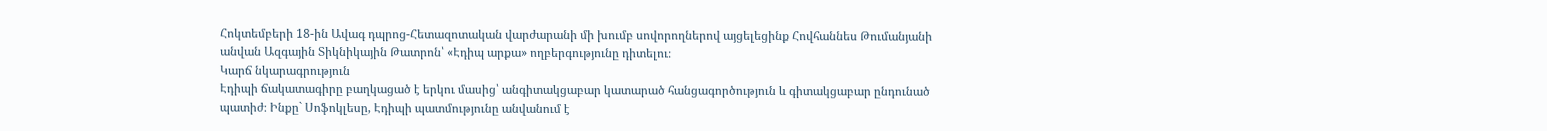Հոկտեմբերի 18-ին Ավագ դպրոց-Հետազոտական վարժարանի մի խումբ սովորողներով այցելեցինք Հովհաննես Թումանյանի անվան Ազգային Տիկնիկային Թատրոն՝ «Էդիպ արքա» ողբերգությունը դիտելու։
Կարճ նկարագրություն
Էդիպի ճակատագիրը բաղկացած է երկու մասից՝ անգիտակցաբար կատարած հանցագործություն և գիտակցաբար ընդունած պատիժ։ Ինքը` Սոֆոկլեսը, Էդիպի պատմությունը անվանում է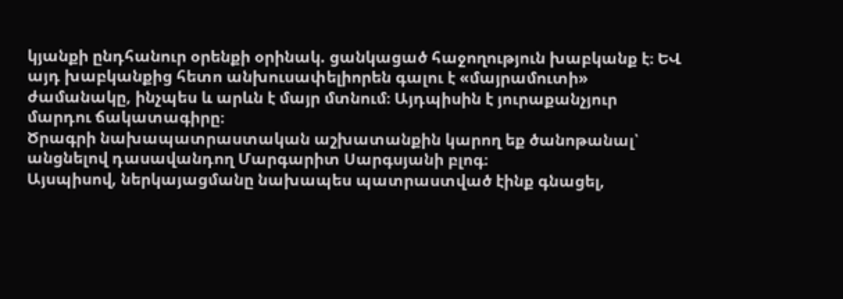կյանքի ընդհանուր օրենքի օրինակ. ցանկացած հաջողություն խաբկանք է։ ԵՎ այդ խաբկանքից հետո անխուսափելիորեն գալու է «մայրամուտի» ժամանակը, ինչպես և արևն է մայր մտնում։ Այդպիսին է յուրաքանչյուր մարդու ճակատագիրը։
Ծրագրի նախապատրաստական աշխատանքին կարող եք ծանոթանալ՝ անցնելով դասավանդող Մարգարիտ Սարգսյանի բլոգ։
Այսպիսով, ներկայացմանը նախապես պատրաստված էինք գնացել,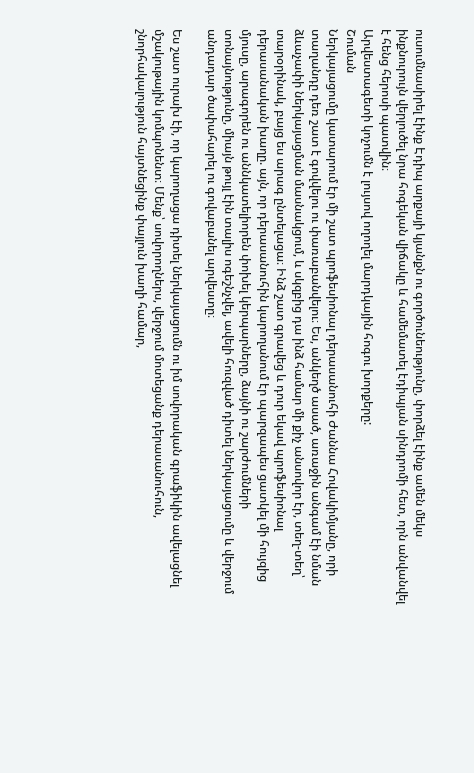ուսումնասիրել էինք Էդիպ արքայի կյանքն ու գործունեությունը, փորձել էինք ամեն մեկս ինքնուրույն վերլուծել նրա հոգեկան վիճակը և համեմատել էդիպյան սինդրոմի հետ, որն անվանվել է հենց հերոսի պատվին։
Արվեստագետի կոչումն է լույսով ողողել մարդկային հոգու խորքերը:
Շուման
Ներկայացումը կատարում էր մի շատ պրոֆեսիոնալ դերասանուհի Ժաննա Հովակիմյանը, որի տաղանդը դեռ շատ է գովվելու ու փառաբանվելու։ Ես, անկեղծ ասած, առաջին անգամ էի նման ձևաչափի ներկայացման մասնակցում, և սկզբից դա ինձ համար մի քիչ անսովոր էր, տեղ-տեղ՝ տարօրինակ, բայց ես արագ ընտելացա։ Ինձ շատ գրավեց և դուր եկավ պրոֆեսիոնալ դերասանական խաղը. այն, որ դերասանուհին կարողանում էր պարզապես ցատկել մի հույզից մյուսը, արագորեն ու աննկատելիորեն փոխել կերպարները, ձայնի ու շարժումների տոնայնությունը, միայն թույլ էին տալիս ոգեշնչվել, ավելի հուզված դիտել ներկայացումը և վերջում անդադար ծափահարել ու գովաբանել արվեստը։

Ես շատ ուրախ էի, որ կարողացա դիտել ներկայացումն ու իմ սովորական գրաֆիկին ավելացնել մշակութային կոմպոնենտ։ Մենք՝ սովորողներս, վերջում մոտեցանք դերասանուհուն, շնորհակալություն հայտնեցինք փայլուն խաղի համար,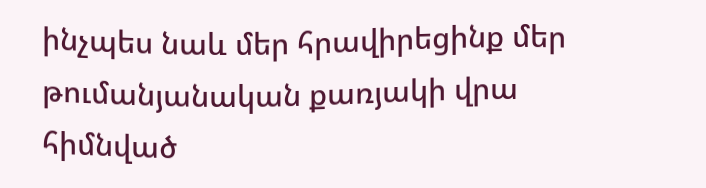ինչպես նաև մեր հրավիրեցինք մեր թումանյանական քառյակի վրա հիմնված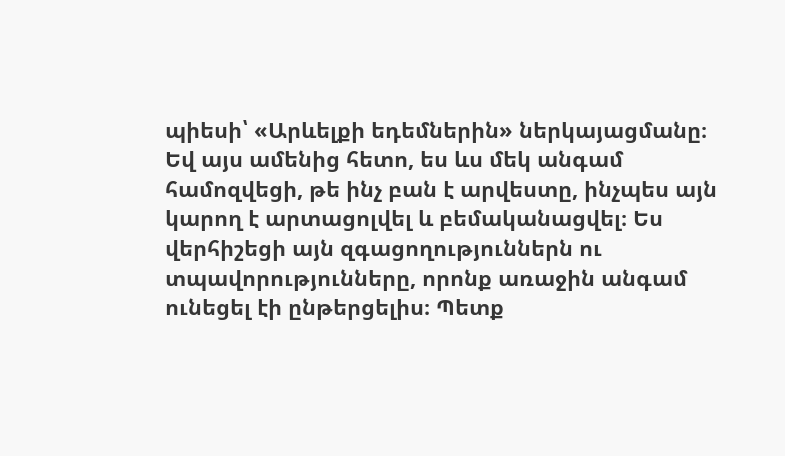պիեսի՝ «Արևելքի եդեմներին» ներկայացմանը։
Եվ այս ամենից հետո, ես ևս մեկ անգամ համոզվեցի, թե ինչ բան է արվեստը, ինչպես այն կարող է արտացոլվել և բեմականացվել։ Ես վերհիշեցի այն զգացողություններն ու տպավորությունները, որոնք առաջին անգամ ունեցել էի ընթերցելիս։ Պետք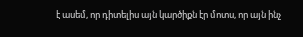է ասեմ, որ դիտելիս այն կարծիքն էր մոտս, որ այն ինչ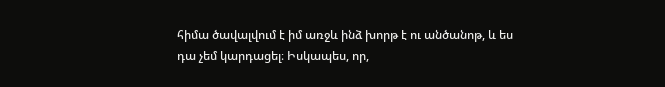հիմա ծավալվում է իմ առջև ինձ խորթ է ու անծանոթ, և ես դա չեմ կարդացել։ Իսկապես, որ,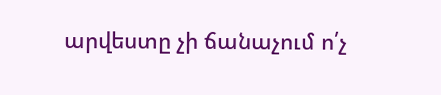արվեստը չի ճանաչում ո՛չ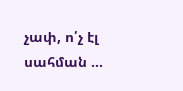չափ, ո՛չ էլ սահման …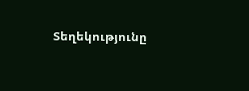Տեղեկությունը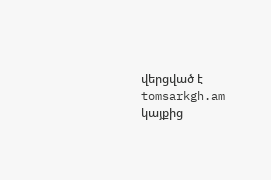վերցված է tomsarkgh.am կայքից